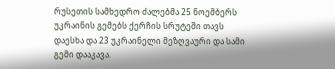რუსეთის სამხედრო ძალებმა 25 ნოემბერს უკრაინის გემებს ქერჩის სრუტეში თავს დაესხა და 23 უკრაინელი მეზღვაური და სამი გემი დააკავა.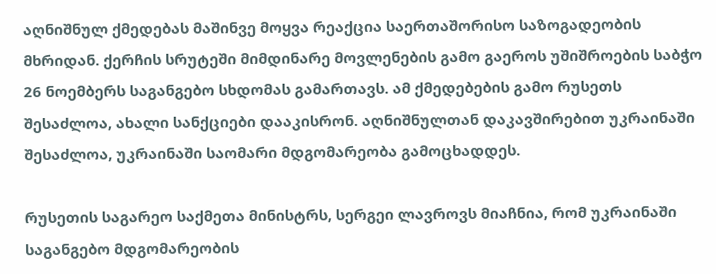აღნიშნულ ქმედებას მაშინვე მოყვა რეაქცია საერთაშორისო საზოგადეობის მხრიდან. ქერჩის სრუტეში მიმდინარე მოვლენების გამო გაეროს უშიშროების საბჭო 26 ნოემბერს საგანგებო სხდომას გამართავს. ამ ქმედებების გამო რუსეთს შესაძლოა, ახალი სანქციები დააკისრონ. აღნიშნულთან დაკავშირებით უკრაინაში შესაძლოა, უკრაინაში საომარი მდგომარეობა გამოცხადდეს.

რუსეთის საგარეო საქმეთა მინისტრს, სერგეი ლავროვს მიაჩნია, რომ უკრაინაში საგანგებო მდგომარეობის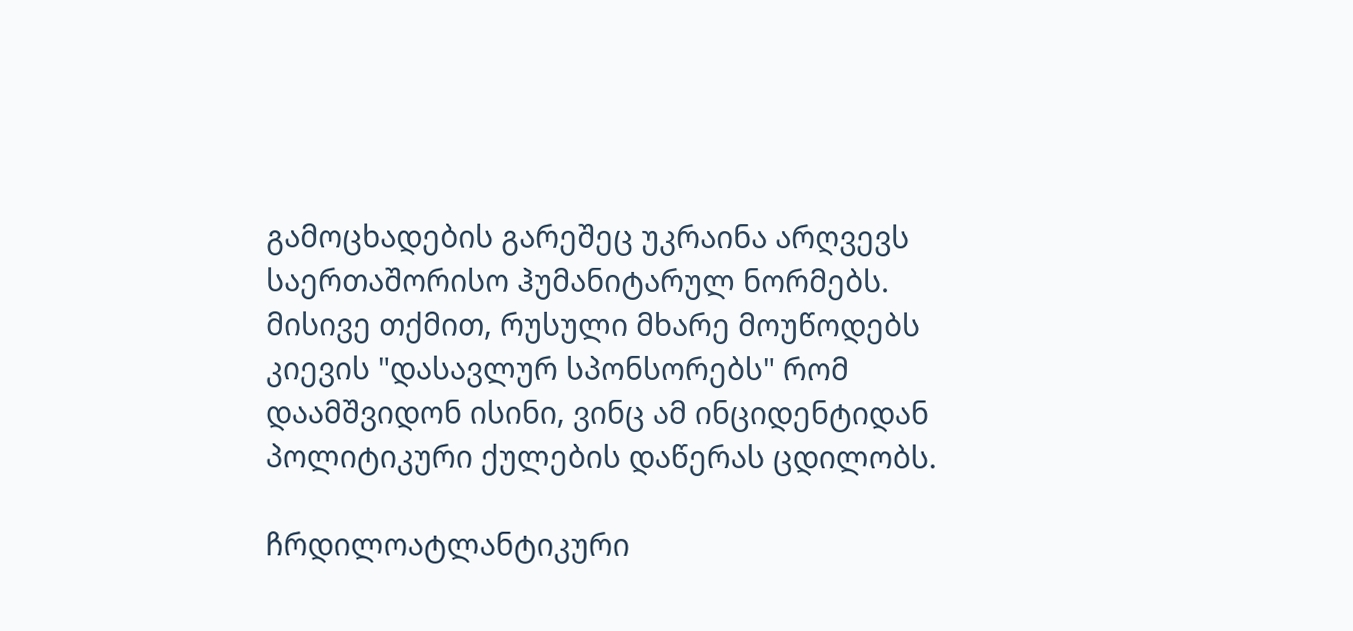გამოცხადების გარეშეც უკრაინა არღვევს საერთაშორისო ჰუმანიტარულ ნორმებს. მისივე თქმით, რუსული მხარე მოუწოდებს კიევის "დასავლურ სპონსორებს" რომ დაამშვიდონ ისინი, ვინც ამ ინციდენტიდან პოლიტიკური ქულების დაწერას ცდილობს.

ჩრდილოატლანტიკური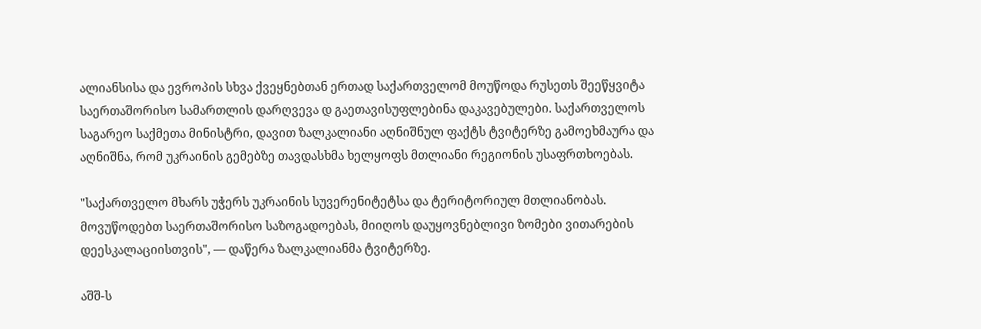ალიანსისა და ევროპის სხვა ქვეყნებთან ერთად საქართველომ მოუწოდა რუსეთს შეეწყვიტა საერთაშორისო სამართლის დარღვევა დ გაეთავისუფლებინა დაკავებულები. საქართველოს საგარეო საქმეთა მინისტრი, დავით ზალკალიანი აღნიშნულ ფაქტს ტვიტერზე გამოეხმაურა და აღნიშნა, რომ უკრაინის გემებზე თავდასხმა ხელყოფს მთლიანი რეგიონის უსაფრთხოებას.

"საქართველო მხარს უჭერს უკრაინის სუვერენიტეტსა და ტერიტორიულ მთლიანობას. მოვუწოდებთ საერთაშორისო საზოგადოებას, მიიღოს დაუყოვნებლივი ზომები ვითარების დეესკალაციისთვის", — დაწერა ზალკალიანმა ტვიტერზე.

აშშ-ს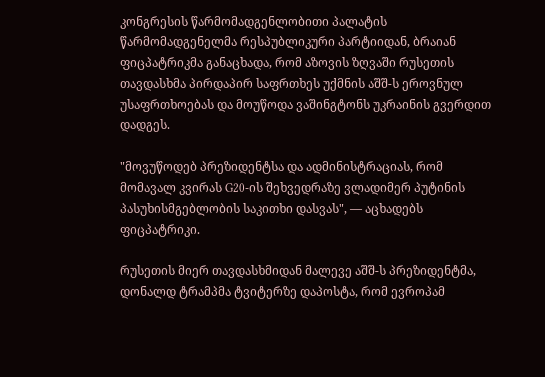კონგრესის წარმომადგენლობითი პალატის წარმომადგენელმა რესპუბლიკური პარტიიდან, ბრაიან ფიცპატრიკმა განაცხადა, რომ აზოვის ზღვაში რუსეთის თავდასხმა პირდაპირ საფრთხეს უქმნის აშშ-ს ეროვნულ უსაფრთხოებას და მოუწოდა ვაშინგტონს უკრაინის გვერდით დადგეს.

"მოვუწოდებ პრეზიდენტსა და ადმინისტრაციას, რომ მომავალ კვირას G20-ის შეხვედრაზე ვლადიმერ პუტინის პასუხისმგებლობის საკითხი დასვას", — აცხადებს ფიცპატრიკი.

რუსეთის მიერ თავდასხმიდან მალევე აშშ-ს პრეზიდენტმა, დონალდ ტრამპმა ტვიტერზე დაპოსტა, რომ ევროპამ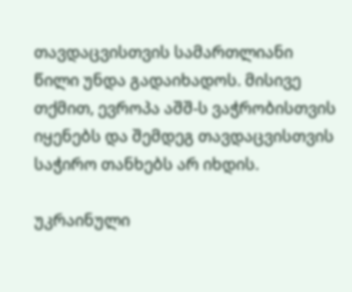თავდაცვისთვის სამართლიანი წილი უნდა გადაიხადოს. მისივე თქმით, ევროპა აშშ-ს ვაჭრობისთვის იყენებს და შემდეგ თავდაცვისთვის საჭირო თანხებს არ იხდის.

უკრაინული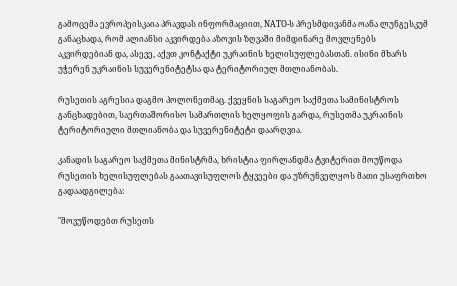გამოცემა ევროპეისკაია პრავდას ინფორმაციით, NATO-ს პრესმდივანმა ოანა ლუნგესკუმ განაცხადა, რომ ალიანსი აკვირდება აზოვის ზღვაში მიმდინარე მოვლენებს აკვირდებიან და, ასევე, აქვთ კონტაქტი უკრაინის ხელისუფლებასთან. ისინი მხარს უჭერენ უკრაინის სუვერენიტეტსა და ტერიტორიულ მთლიანობას.

რუსეთის აგრესია დაგმო პოლონეთმაც. ქვეყნის საგარეო საქმეთა სამინისტროს განცხადებით, საერთაშორისო სამართლის ხელყოფის გარდა, რუსეთმა უკრაინის ტერიტორიული მთლიანობა და სუვერენიტეტი დაარღვია.

კანადის საგარეო საქმეთა მინისტრმა, ხრისტია ფირლანდმა ტვიტერით მოუწოდა რუსეთის ხელისუფლებას გაათავისუფლოს ტყვეები და უზრუნველყოს მათი უსაფრთხო გადაადგილება:

"მოვუწოდებთ რუსეთს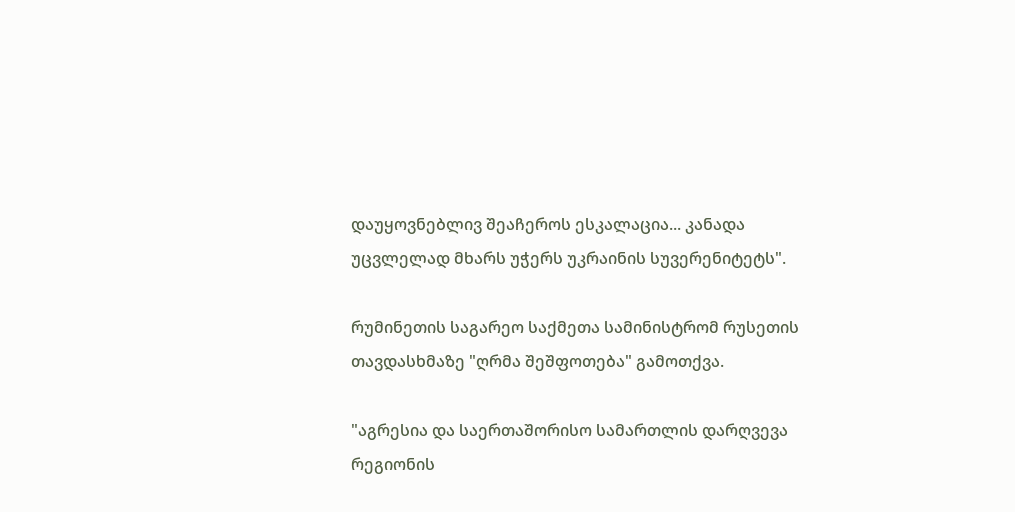დაუყოვნებლივ შეაჩეროს ესკალაცია... კანადა უცვლელად მხარს უჭერს უკრაინის სუვერენიტეტს".

რუმინეთის საგარეო საქმეთა სამინისტრომ რუსეთის თავდასხმაზე "ღრმა შეშფოთება" გამოთქვა.

"აგრესია და საერთაშორისო სამართლის დარღვევა რეგიონის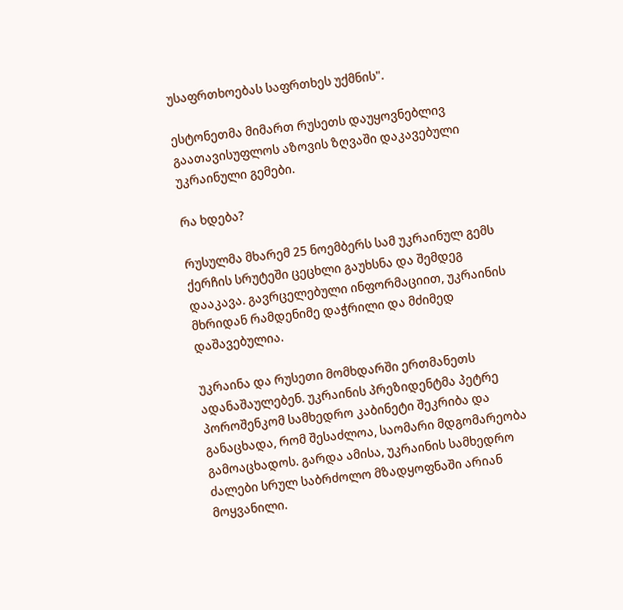უსაფრთხოებას საფრთხეს უქმნის".

ესტონეთმა მიმართ რუსეთს დაუყოვნებლივ გაათავისუფლოს აზოვის ზღვაში დაკავებული უკრაინული გემები.

რა ხდება?

რუსულმა მხარემ 25 ნოემბერს სამ უკრაინულ გემს ქერჩის სრუტეში ცეცხლი გაუხსნა და შემდეგ დააკავა. გავრცელებული ინფორმაციით, უკრაინის მხრიდან რამდენიმე დაჭრილი და მძიმედ დაშავებულია.

უკრაინა და რუსეთი მომხდარში ერთმანეთს ადანაშაულებენ. უკრაინის პრეზიდენტმა პეტრე პოროშენკომ სამხედრო კაბინეტი შეკრიბა და განაცხადა, რომ შესაძლოა, საომარი მდგომარეობა გამოაცხადოს. გარდა ამისა, უკრაინის სამხედრო ძალები სრულ საბრძოლო მზადყოფნაში არიან მოყვანილი.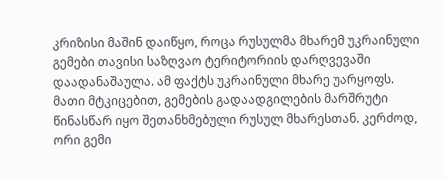კრიზისი მაშინ დაიწყო, როცა რუსულმა მხარემ უკრაინული გემები თავისი საზღვაო ტერიტორიის დარღვევაში დაადანაშაულა. ამ ფაქტს უკრაინული მხარე უარყოფს. მათი მტკიცებით, გემების გადაადგილების მარშრუტი წინასწარ იყო შეთანხმებული რუსულ მხარესთან. კერძოდ, ორი გემი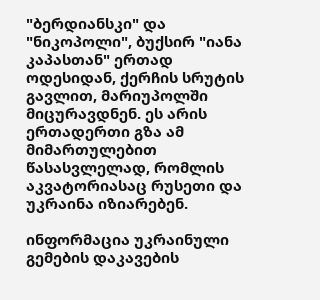"ბერდიანსკი" და "ნიკოპოლი", ბუქსირ "იანა კაპასთან" ერთად ოდესიდან, ქერჩის სრუტის გავლით, მარიუპოლში მიცურავდნენ. ეს არის ერთადერთი გზა ამ მიმართულებით წასასვლელად, რომლის აკვატორიასაც რუსეთი და უკრაინა იზიარებენ.

ინფორმაცია უკრაინული გემების დაკავების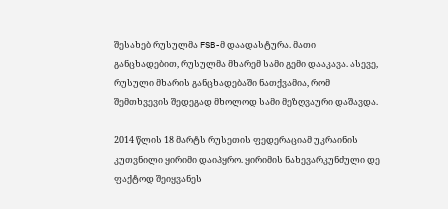შესახებ რუსულმა FSB-მ დაადასტურა. მათი განცხადებით, რუსულმა მხარემ სამი გემი დააკავა. ასევე, რუსული მხარის განცხადებაში ნათქვამია, რომ შემთხვევის შედეგად მხოლოდ სამი მეზღვაური დაშავდა.

2014 წლის 18 მარტს რუსეთის ფედერაციამ უკრაინის კუთვნილი ყირიმი დაიპყრო. ყირიმის ნახევარკუნძული დე ფაქტოდ შეიყვანეს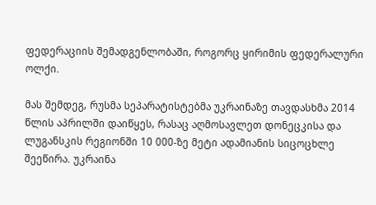ფედერაციის შემადგენლობაში, როგორც ყირიმის ფედერალური ოლქი.

მას შემდეგ, რუსმა სეპარატისტებმა უკრაინაზე თავდასხმა 2014 წლის აპრილში დაიწყეს, რასაც აღმოსავლეთ დონეცკისა და ლუგანსკის რეგიონში 10 000-ზე მეტი ადამიანის სიცოცხლე შეეწირა. უკრაინა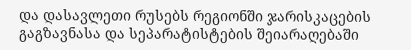და დასავლეთი რუსებს რეგიონში ჯარისკაცების გაგზავნასა და სეპარატისტების შეიარაღებაში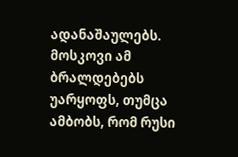ადანაშაულებს. მოსკოვი ამ ბრალდებებს უარყოფს, თუმცა ამბობს, რომ რუსი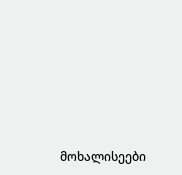მოხალისეები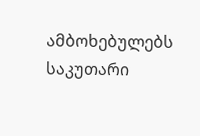ამბოხებულებს საკუთარი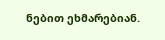ნებით ეხმარებიან.